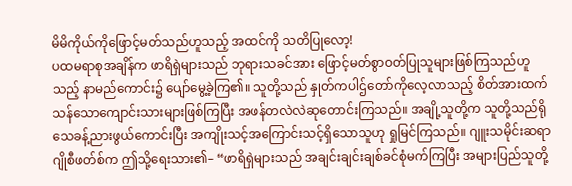မိမိကိုယ်ကိုဖြောင့်မတ်သည်ဟူသည့် အထင်ကို သတိပြုလော့!
ပထမရာစုအချိန်က ဖာရိရှဲများသည် ဘုရားသခင်အား ဖြောင့်မတ်စွာဝတ်ပြုသူများဖြစ်ကြသည်ဟူသည့် နာမည်ကောင်း၌ ပျော်မွေ့ခဲ့ကြ၏။ သူတို့သည် နှုတ်ကပါဌ်တော်ကိုလေ့လာသည့် စိတ်အားထက်သန်သောကျောင်းသားများဖြစ်ကြပြီး အဖန်တလဲလဲဆုတောင်းကြသည်။ အချို့သူတို့က သူတို့သည်ရိုသေခန့်ညားဖွယ်ကောင်းပြီး အကျိုးသင့်အကြောင်းသင့်ရှိသောသူဟု ရှုမြင်ကြသည်။ ဂျူးသမိုင်းဆရာဂျိုစီဖတ်စ်က ဤသို့ရေးသား၏– “ဖာရိရှဲများသည် အချင်းချင်းချစ်ခင်စုံမက်ကြပြီး အများပြည်သူတို့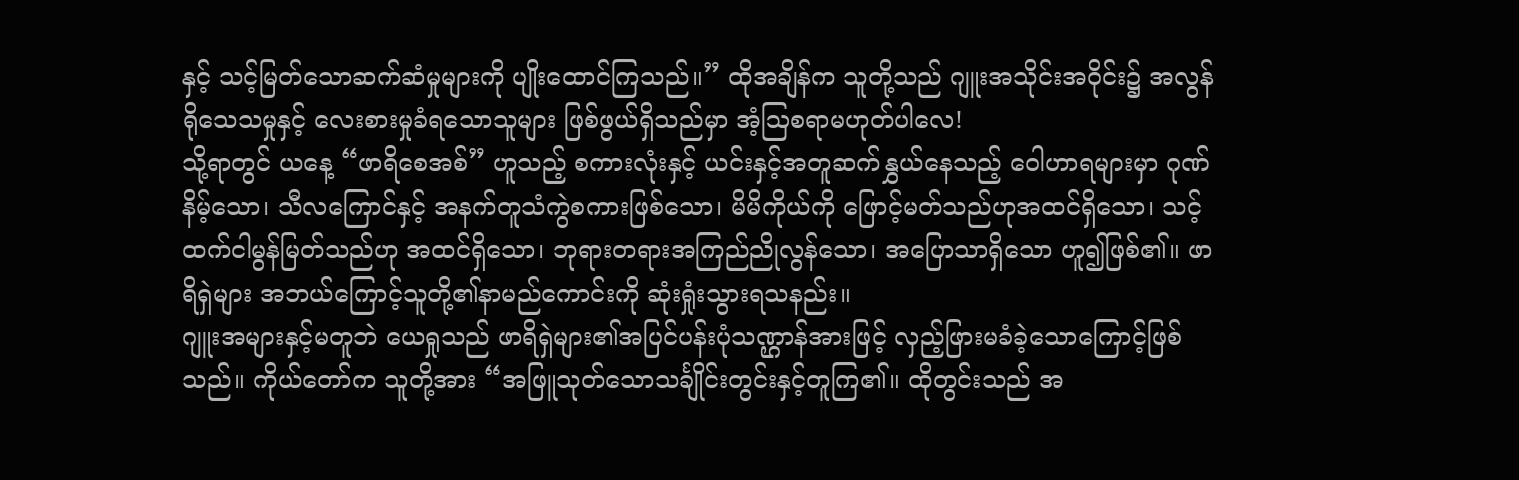နှင့် သင့်မြတ်သောဆက်ဆံမှုများကို ပျိုးထောင်ကြသည်။” ထိုအချိန်က သူတို့သည် ဂျူးအသိုင်းအဝိုင်း၌ အလွန်ရိုသေသမှုနှင့် လေးစားမှုခံရသောသူများ ဖြစ်ဖွယ်ရှိသည်မှာ အံ့ဩစရာမဟုတ်ပါလေ!
သို့ရာတွင် ယနေ့ “ဖာရိစေအစ်” ဟူသည့် စကားလုံးနှင့် ယင်းနှင့်အတူဆက်နွှယ်နေသည့် ဝေါဟာရများမှာ ဂုဏ်နိမ့်သော၊ သီလကြောင်နှင့် အနက်တူသံကွဲစကားဖြစ်သော၊ မိမိကိုယ်ကို ဖြောင့်မတ်သည်ဟုအထင်ရှိသော၊ သင့်ထက်ငါမွန်မြတ်သည်ဟု အထင်ရှိသော၊ ဘုရားတရားအကြည်ညိုလွန်သော၊ အပြောသာရှိသော ဟူ၍ဖြစ်၏။ ဖာရိရှဲများ အဘယ်ကြောင့်သူတို့၏နာမည်ကောင်းကို ဆုံးရှုံးသွားရသနည်း။
ဂျူးအများနှင့်မတူဘဲ ယေရှုသည် ဖာရိရှဲများ၏အပြင်ပန်းပုံသဏ္ဌာန်အားဖြင့် လှည့်ဖြားမခံခဲ့သောကြောင့်ဖြစ်သည်။ ကိုယ်တော်က သူတို့အား “အဖြူသုတ်သောသင်္ချိုင်းတွင်းနှင့်တူကြ၏။ ထိုတွင်းသည် အ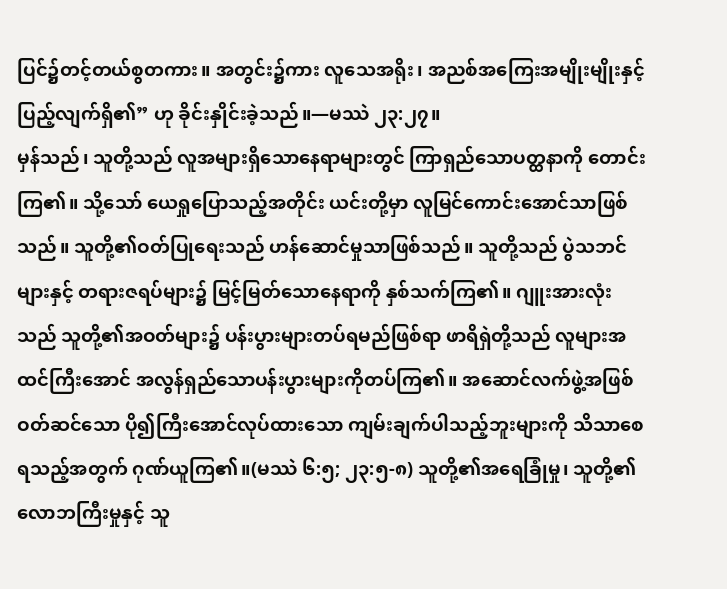ပြင်၌တင့်တယ်စွတကား။ အတွင်း၌ကား လူသေအရိုး၊ အညစ်အကြေးအမျိုးမျိုးနှင့် ပြည့်လျက်ရှိ၏” ဟု ခိုင်းနှိုင်းခဲ့သည်။—မဿဲ ၂၃:၂၇။
မှန်သည်၊ သူတို့သည် လူအများရှိသောနေရာများတွင် ကြာရှည်သောပတ္ထနာကို တောင်းကြ၏။ သို့သော် ယေရှုပြောသည့်အတိုင်း ယင်းတို့မှာ လူမြင်ကောင်းအောင်သာဖြစ်သည်။ သူတို့၏ဝတ်ပြုရေးသည် ဟန်ဆောင်မှုသာဖြစ်သည်။ သူတို့သည် ပွဲသဘင်များနှင့် တရားဇရပ်များ၌ မြင့်မြတ်သောနေရာကို နှစ်သက်ကြ၏။ ဂျူးအားလုံးသည် သူတို့၏အဝတ်များ၌ ပန်းပွားများတပ်ရမည်ဖြစ်ရာ ဖာရိရှဲတို့သည် လူများအထင်ကြီးအောင် အလွန်ရှည်သောပန်းပွားများကိုတပ်ကြ၏။ အဆောင်လက်ဖွဲ့အဖြစ်ဝတ်ဆင်သော ပို၍ကြီးအောင်လုပ်ထားသော ကျမ်းချက်ပါသည့်ဘူးများကို သိသာစေရသည့်အတွက် ဂုဏ်ယူကြ၏။(မဿဲ ၆:၅; ၂၃:၅-၈) သူတို့၏အရေခြုံမှု၊ သူတို့၏လောဘကြီးမှုနှင့် သူ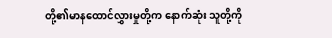တို့၏မာနထောင်လွှားမှုတို့က နောက်ဆုံး သူတို့ကို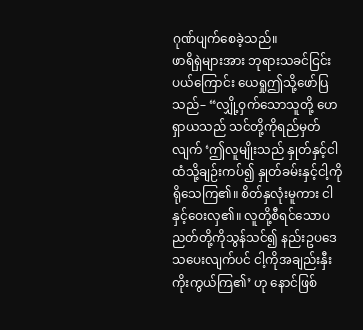ဂုဏ်ပျက်စေခဲ့သည်။
ဖာရိရှဲများအား ဘုရားသခင်ငြင်းပယ်ကြောင်း ယေရှုဤသို့ဖော်ပြသည်– “လျှို့ဝှက်သောသူတို့ ဟေရှာယသည် သင်တို့ကိုရည်မှတ်လျက် ‘ဤလူမျိုးသည် နှုတ်နှင့်ငါထံသို့ချဉ်းကပ်၍ နှုတ်ခမ်းနှင့်ငါ့ကိုရိုသေကြ၏။ စိတ်နှလုံးမူကား ငါနှင့်ဝေးလှ၏။ လူတို့စီရင်သောပညတ်တို့ကိုသွန်သင်၍ နည်းဥပဒေသပေးလျက်ပင် ငါ့ကိုအချည်းနှီးကိုးကွယ်ကြ၏’ ဟု နောင်ဖြစ်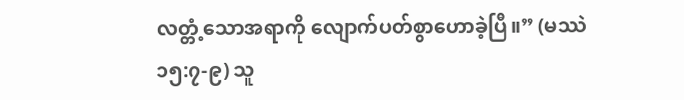လတ္တံ့သောအရာကို လျောက်ပတ်စွာဟောခဲ့ပြီ။” (မဿဲ ၁၅:၇-၉) သူ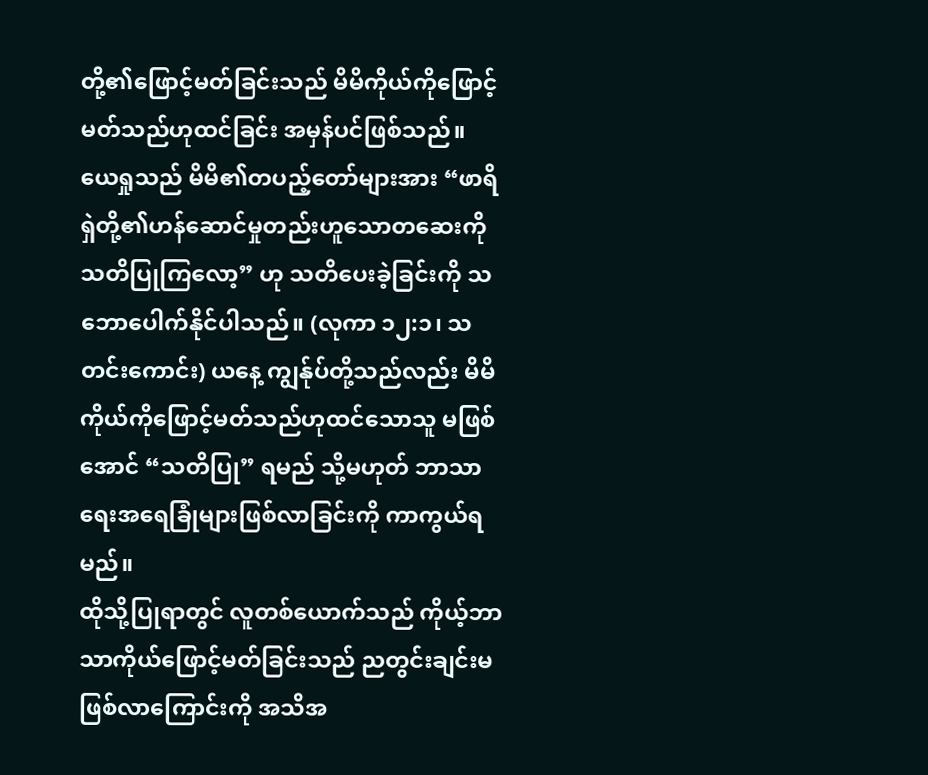တို့၏ဖြောင့်မတ်ခြင်းသည် မိမိကိုယ်ကိုဖြောင့်မတ်သည်ဟုထင်ခြင်း အမှန်ပင်ဖြစ်သည်။ ယေရှုသည် မိမိ၏တပည့်တော်များအား “ဖာရိရှဲတို့၏ဟန်ဆောင်မှုတည်းဟူသောတဆေးကို သတိပြုကြလော့” ဟု သတိပေးခဲ့ခြင်းကို သဘောပေါက်နိုင်ပါသည်။ (လုကာ ၁၂:၁၊ သတင်းကောင်း) ယနေ့ ကျွန်ုပ်တို့သည်လည်း မိမိကိုယ်ကိုဖြောင့်မတ်သည်ဟုထင်သောသူ မဖြစ်အောင် “သတိပြု” ရမည် သို့မဟုတ် ဘာသာရေးအရေခြုံများဖြစ်လာခြင်းကို ကာကွယ်ရမည်။
ထိုသို့ပြုရာတွင် လူတစ်ယောက်သည် ကိုယ့်ဘာသာကိုယ်ဖြောင့်မတ်ခြင်းသည် ညတွင်းချင်းမဖြစ်လာကြောင်းကို အသိအ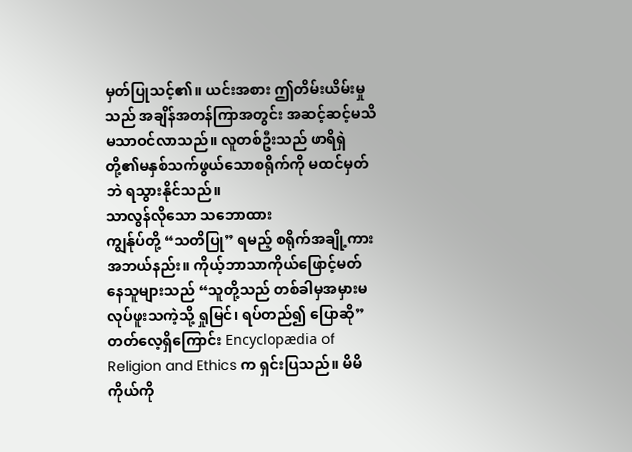မှတ်ပြုသင့်၏။ ယင်းအစား ဤတိမ်းယိမ်းမှုသည် အချိန်အတန်ကြာအတွင်း အဆင့်ဆင့်မသိမသာဝင်လာသည်။ လူတစ်ဦးသည် ဖာရိရှဲတို့၏မနှစ်သက်ဖွယ်သောစရိုက်ကို မထင်မှတ်ဘဲ ရသွားနိုင်သည်။
သာလွန်လိုသော သဘောထား
ကျွန်ုပ်တို့ “သတိပြု” ရမည့် စရိုက်အချို့ကားအဘယ်နည်း။ ကိုယ့်ဘာသာကိုယ်ဖြောင့်မတ်နေသူများသည် “သူတို့သည် တစ်ခါမှအမှားမလုပ်ဖူးသကဲ့သို့ ရှုမြင်၊ ရပ်တည်၍ ပြောဆို” တတ်လေ့ရှိကြောင်း Encyclopædia of Religion and Ethics က ရှင်းပြသည်။ မိမိကိုယ်ကို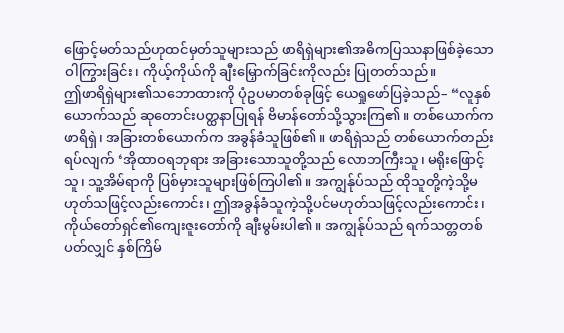ဖြောင့်မတ်သည်ဟုထင်မှတ်သူများသည် ဖာရိရှဲများ၏အဓိကပြဿနာဖြစ်ခဲ့သော ဝါကြွားခြင်း၊ ကိုယ့်ကိုယ်ကို ချီးမြှောက်ခြင်းကိုလည်း ပြုတတ်သည်။
ဤဖာရိရှဲများ၏သဘောထားကို ပုံဥပမာတစ်ခုဖြင့် ယေရှုဖော်ပြခဲ့သည်– “လူနှစ်ယောက်သည် ဆုတောင်းပတ္ထနာပြုရန် ဗိမာန်တော်သို့သွားကြ၏။ တစ်ယောက်ကဖာရိရှဲ၊ အခြားတစ်ယောက်က အခွန်ခံသူဖြစ်၏။ ဖာရိရှဲသည် တစ်ယောက်တည်းရပ်လျက် ‘အိုထာဝရဘုရား အခြားသောသူတို့သည် လောဘကြီးသူ၊ မရိုးဖြောင့်သူ၊ သူ့အိမ်ရာကို ပြစ်မှားသူများဖြစ်ကြပါ၏။ အကျွန်ုပ်သည် ထိုသူတို့ကဲ့သို့မဟုတ်သဖြင့်လည်းကောင်း၊ ဤအခွန်ခံသူကဲ့သို့ပင်မဟုတ်သဖြင့်လည်းကောင်း၊ ကိုယ်တော်ရှင်၏ကျေးဇူးတော်ကို ချီးမွမ်းပါ၏။ အကျွန်ုပ်သည် ရက်သတ္တတစ်ပတ်လျှင် နှစ်ကြိမ်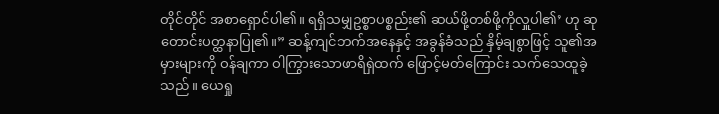တိုင်တိုင် အစာရှောင်ပါ၏။ ရရှိသမျှဥစ္စာပစ္စည်း၏ ဆယ်ဖို့တစ်ဖို့ကိုလှူပါ၏’ ဟု ဆုတောင်းပတ္ထနာပြု၏။” ဆန့်ကျင်ဘက်အနေနှင့် အခွန်ခံသည် နှိမ့်ချစွာဖြင့် သူ၏အမှားများကို ဝန်ချကာ ဝါကြွားသောဖာရိရှဲထက် ဖြောင့်မတ်ကြောင်း သက်သေထူခဲ့သည်။ ယေရှု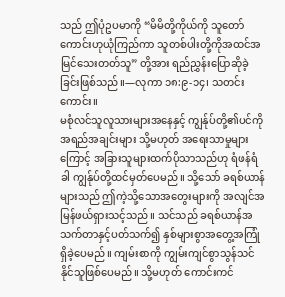သည် ဤပုံဥပမာကို “မိမိတို့ကိုယ်ကို သူတော်ကောင်းဟုယုံကြည်ကာ သူတစ်ပါးတို့ကိုအထင်အမြင်သေးတတ်သူ” တို့အား ရည်ညွှန်းပြောဆိုခဲ့ခြင်းဖြစ်သည်။—လုကာ ၁၈:၉-၁၄၊ သတင်းကောင်း။
မစုံလင်သူလူသားများအနေနှင့် ကျွန်ုပ်တို့၏ပင်ကိုအရည်အချင်းများ သို့မဟုတ် အရေးသာမှုများကြောင့် အခြားသူများထက်ပိုသာသည်ဟု ရံဖန်ရံခါ ကျွန်ုပ်တို့ထင်မှတ်ပေမည်။ သို့သော် ခရစ်ယာန်များသည် ဤကဲ့သို့သောအတွေးများကို အလျင်အမြန်ဖယ်ရှားသင့်သည်။ သင်သည် ခရစ်ယာန်အသက်တာနှင့်ပတ်သက်၍ နှစ်များစွာအတွေ့အကြုံရှိခဲ့ပေမည်။ ကျမ်းစာကို ကျွမ်းကျင်စွာသွန်သင်နိုင်သူဖြစ်ပေမည်။ သို့မဟုတ် ကောင်းကင်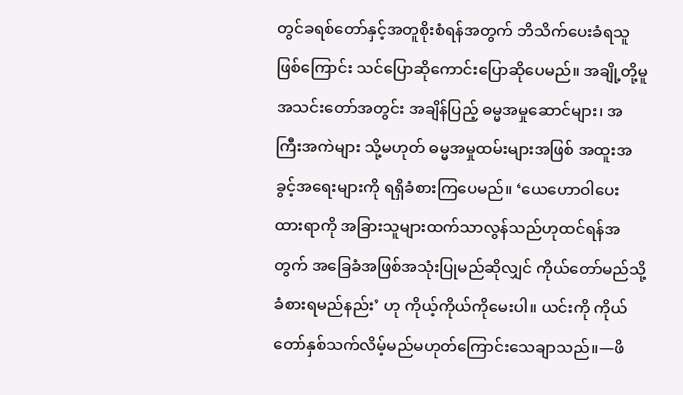တွင်ခရစ်တော်နှင့်အတူစိုးစံရန်အတွက် ဘိသိက်ပေးခံရသူဖြစ်ကြောင်း သင်ပြောဆိုကောင်းပြောဆိုပေမည်။ အချို့တို့မူ အသင်းတော်အတွင်း အချိန်ပြည့် ဓမ္မအမှုဆောင်များ၊ အကြီးအကဲများ သို့မဟုတ် ဓမ္မအမှုထမ်းများအဖြစ် အထူးအခွင့်အရေးများကို ရရှိခံစားကြပေမည်။ ‘ယေဟောဝါပေးထားရာကို အခြားသူများထက်သာလွန်သည်ဟုထင်ရန်အတွက် အခြေခံအဖြစ်အသုံးပြုမည်ဆိုလျှင် ကိုယ်တော်မည်သို့ခံစားရမည်နည်း’ ဟု ကိုယ့်ကိုယ်ကိုမေးပါ။ ယင်းကို ကိုယ်တော်နှစ်သက်လိမ့်မည်မဟုတ်ကြောင်းသေချာသည်။—ဖိ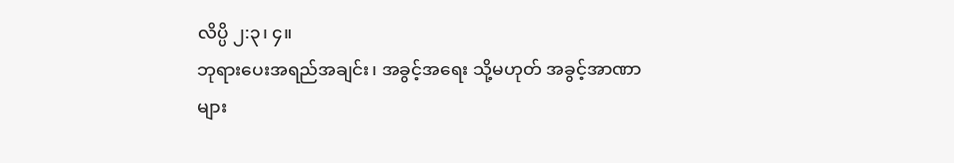လိပ္ပိ ၂:၃၊ ၄။
ဘုရားပေးအရည်အချင်း၊ အခွင့်အရေး သို့မဟုတ် အခွင့်အာဏာများ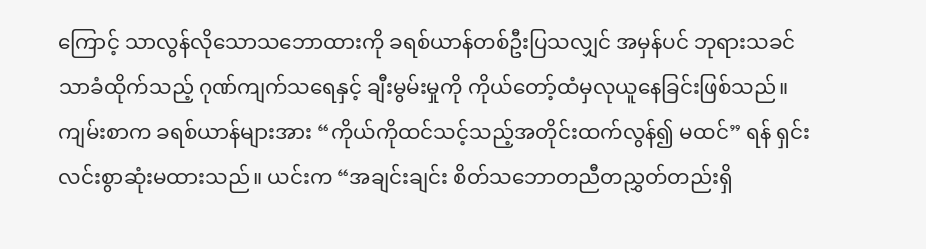ကြောင့် သာလွန်လိုသောသဘောထားကို ခရစ်ယာန်တစ်ဦးပြသလျှင် အမှန်ပင် ဘုရားသခင်သာခံထိုက်သည့် ဂုဏ်ကျက်သရေနှင့် ချီးမွမ်းမှုကို ကိုယ်တော့်ထံမှလုယူနေခြင်းဖြစ်သည်။ ကျမ်းစာက ခရစ်ယာန်များအား “ကိုယ်ကိုထင်သင့်သည့်အတိုင်းထက်လွန်၍ မထင်” ရန် ရှင်းလင်းစွာဆုံးမထားသည်။ ယင်းက “အချင်းချင်း စိတ်သဘောတညီတညွှတ်တည်းရှိ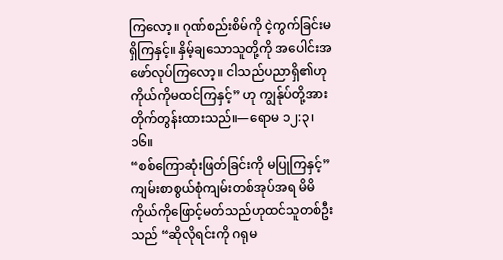ကြလော့။ ဂုဏ်စည်းစိမ်ကို ငဲ့ကွက်ခြင်းမရှိကြနှင့်။ နှိမ့်ချသောသူတို့ကို အပေါင်းအဖော်လုပ်ကြလော့။ ငါသည်ပညာရှိ၏ဟု ကိုယ်ကိုမထင်ကြနှင့်” ဟု ကျွန်ုပ်တို့အား တိုက်တွန်းထားသည်။—ရောမ ၁၂:၃၊ ၁၆။
“စစ်ကြောဆုံးဖြတ်ခြင်းကို မပြုကြနှင့်”
ကျမ်းစာစွယ်စုံကျမ်းတစ်အုပ်အရ မိမိကိုယ်ကိုဖြောင့်မတ်သည်ဟုထင်သူတစ်ဦးသည် “ဆိုလိုရင်းကို ဂရုမ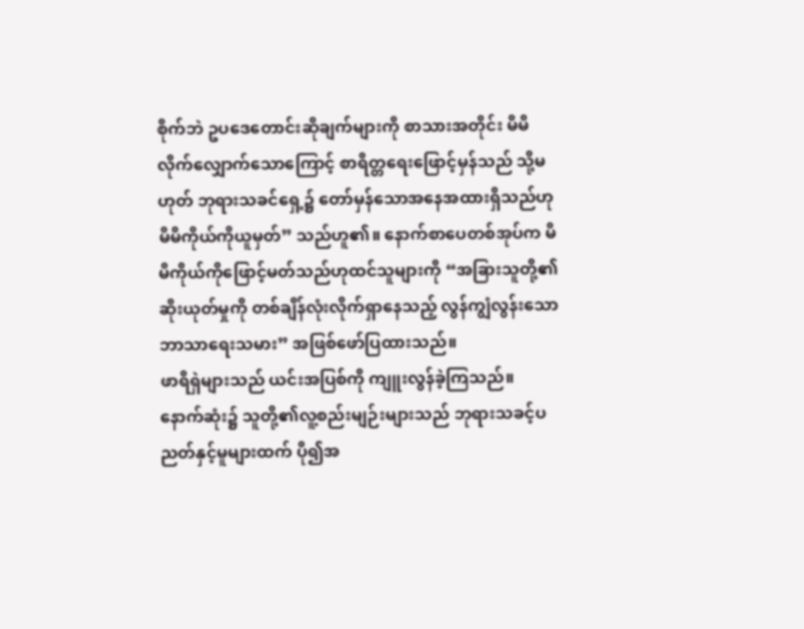စိုက်ဘဲ ဥပဒေတောင်းဆိုချက်များကို စာသားအတိုင်း မိမိလိုက်လျှောက်သောကြောင့် စာရိတ္တရေးဖြောင့်မှန်သည် သို့မဟုတ် ဘုရားသခင်ရှေ့၌ တော်မှန်သောအနေအထားရှိသည်ဟု မိမိကိုယ်ကိုယူမှတ်” သည်ဟူ၏။ နောက်စာပေတစ်အုပ်က မိမိကိုယ်ကိုဖြောင့်မတ်သည်ဟုထင်သူများကို “အခြားသူတို့၏ဆိုးယုတ်မှုကို တစ်ချိန်လုံးလိုက်ရှာနေသည့် လွန်ကျွံလွန်းသောဘာသာရေးသမား” အဖြစ်ဖော်ပြထားသည်။
ဖာရိရှဲများသည် ယင်းအပြစ်ကို ကျူးလွန်ခဲ့ကြသည်။ နောက်ဆုံး၌ သူတို့၏လူ့စည်းမျဉ်းများသည် ဘုရားသခင့်ပညတ်နှင့်မူများထက် ပို၍အ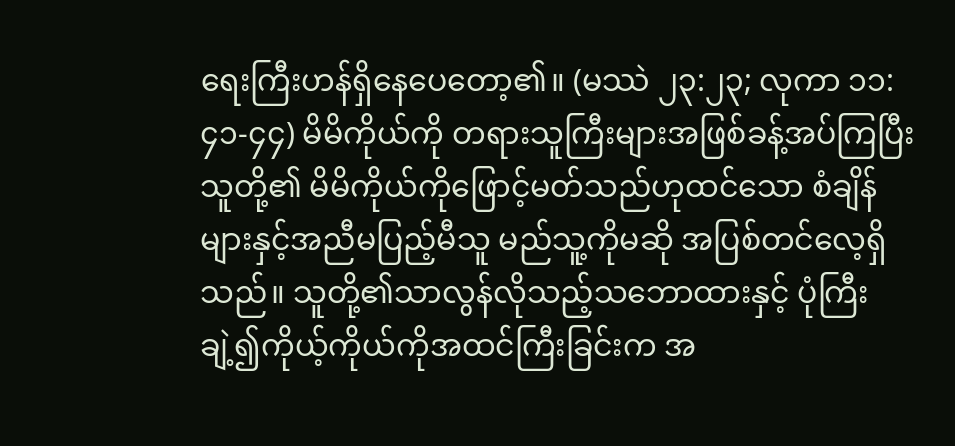ရေးကြီးဟန်ရှိနေပေတော့၏။ (မဿဲ ၂၃:၂၃; လုကာ ၁၁:၄၁-၄၄) မိမိကိုယ်ကို တရားသူကြီးများအဖြစ်ခန့်အပ်ကြပြီး သူတို့၏ မိမိကိုယ်ကိုဖြောင့်မတ်သည်ဟုထင်သော စံချိန်များနှင့်အညီမပြည့်မီသူ မည်သူ့ကိုမဆို အပြစ်တင်လေ့ရှိသည်။ သူတို့၏သာလွန်လိုသည့်သဘောထားနှင့် ပုံကြီးချဲ့၍ကိုယ့်ကိုယ်ကိုအထင်ကြီးခြင်းက အ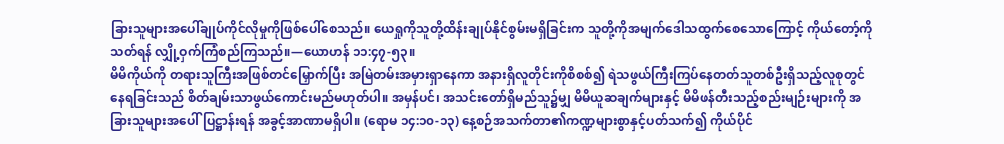ခြားသူများအပေါ်ချုပ်ကိုင်လိုမှုကိုဖြစ်ပေါ်စေသည်။ ယေရှုကိုသူတို့ထိန်းချုပ်နိုင်စွမ်းမရှိခြင်းက သူတို့ကိုအမျက်ဒေါသထွက်စေသောကြောင့် ကိုယ်တော့်ကိုသတ်ရန် လျှို့ဝှက်ကြံစည်ကြသည်။—ယောဟန် ၁၁:၄၇-၅၃။
မိမိကိုယ်ကို တရားသူကြီးအဖြစ်တင်မြှောက်ပြီး အမြဲတမ်းအမှားရှာနေကာ အနားရှိလူတိုင်းကိုစိစစ်၍ ရဲသဖွယ်ကြီးကြပ်နေတတ်သူတစ်ဦးရှိသည့်လူစုတွင် နေရခြင်းသည် စိတ်ချမ်းသာဖွယ်ကောင်းမည်မဟုတ်ပါ။ အမှန်ပင်၊ အသင်းတော်ရှိမည်သူ၌မျှ မိမိယူဆချက်များနှင့် မိမိဖန်တီးသည့်စည်းမျဉ်းများကို အခြားသူများအပေါ်ပြဋ္ဌာန်းရန် အခွင့်အာဏာမရှိပါ။ (ရောမ ၁၄:၁၀-၁၃) နေ့စဉ်အသက်တာ၏ကဏ္ဍများစွာနှင့်ပတ်သက်၍ ကိုယ်ပိုင်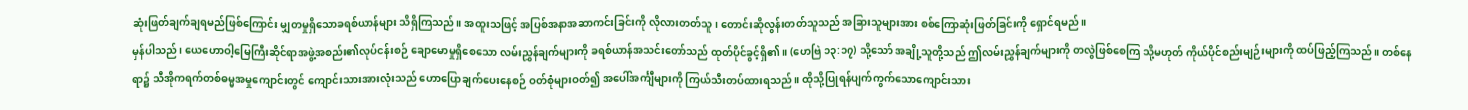ဆုံးဖြတ်ချက်ချရမည်ဖြစ်ကြောင်း မျှတမှုရှိသောခရစ်ယာန်များ သိရှိကြသည်။ အထူးသဖြင့် အပြစ်အနာအဆာကင်းခြင်းကို လိုလားတတ်သူ၊ တောင်းဆိုလွန်းတတ်သူသည် အခြားသူများအား စစ်ကြောဆုံးဖြတ်ခြင်းကို ရှောင်ရမည်။
မှန်ပါသည်၊ ယေဟောဝါ့မြေကြီးဆိုင်ရာအဖွဲ့အစည်း၏လုပ်ငန်းစဉ် ချောမောမှုရှိစေသော လမ်းညွှန်ချက်များကို ခရစ်ယာန်အသင်းတော်သည် ထုတ်ပိုင်ခွင့်ရှိ၏။ (ဟေဗြဲ ၁၃:၁၇) သို့သော် အချို့သူတို့သည် ဤလမ်းညွှန်ချက်များကို တလွဲဖြစ်စေကြ သို့မဟုတ် ကိုယ်ပိုင်စည်းမျဉ်းများကို ထပ်ဖြည့်ကြသည်။ တစ်နေရာ၌ သီအိုကရက်တစ်ဓမ္မအမှုကျောင်းတွင် ကျောင်းသားအားလုံးသည် ဟောပြောချက်ပေးနေစဉ် ဝတ်စုံများဝတ်၍ အပေါ်အင်္ကျီများကို ကြယ်သီးတပ်ထားရသည်။ ထိုသို့ပြုရန်ပျက်ကွက်သောကျောင်းသား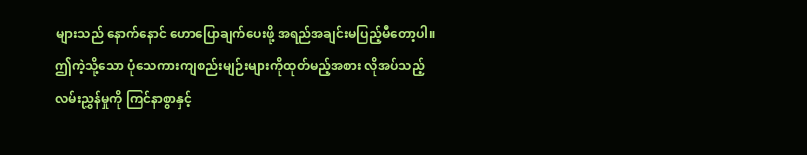များသည် နောက်နောင် ဟောပြောချက်ပေးဖို့ အရည်အချင်းမပြည့်မီတော့ပါ။ ဤကဲ့သို့သော ပုံသေကားကျစည်းမျဉ်းများကိုထုတ်မည့်အစား လိုအပ်သည့်လမ်းညွှန်မှုကို ကြင်နာစွာနှင့်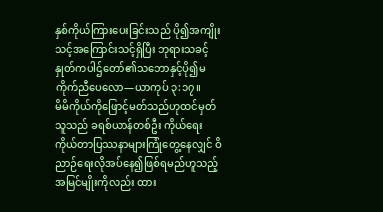နှစ်ကိုယ်ကြားပေးခြင်းသည် ပို၍အကျိုးသင့်အကြောင်းသင့်ရှိပြီး ဘုရားသခင့်နှုတ်ကပါဌ်တော်၏သဘောနှင့်ပို၍မကိုက်ညီပေလော—ယာကုပ် ၃:၁၇။
မိမိကိုယ်ကိုဖြောင့်မတ်သည်ဟုထင်မှတ်သူသည် ခရစ်ယာန်တစ်ဦး ကိုယ်ရေးကိုယ်တာပြဿနာများကြုံတွေ့နေလျှင် ဝိညာဉ်ရေးလိုအပ်နေ၍ဖြစ်ရမည်ဟူသည့်အမြင်မျိုးကိုလည်း ထား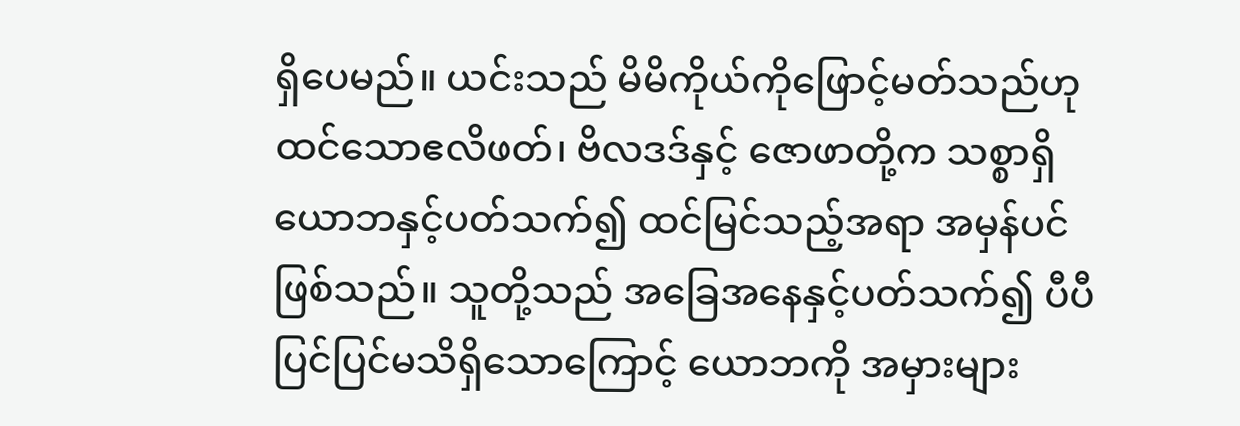ရှိပေမည်။ ယင်းသည် မိမိကိုယ်ကိုဖြောင့်မတ်သည်ဟုထင်သောဧလိဖတ်၊ ဗိလဒဒ်နှင့် ဇောဖာတို့က သစ္စာရှိယောဘနှင့်ပတ်သက်၍ ထင်မြင်သည့်အရာ အမှန်ပင်ဖြစ်သည်။ သူတို့သည် အခြေအနေနှင့်ပတ်သက်၍ ပီပီပြင်ပြင်မသိရှိသောကြောင့် ယောဘကို အမှားများ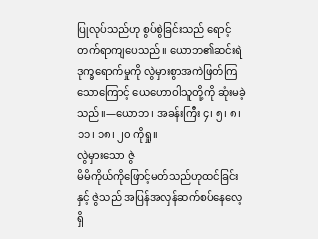ပြုလုပ်သည်ဟု စွပ်စွဲခြင်းသည် ရောင့်တက်ရာကျပေသည်။ ယောဘ၏ဆင်းရဲဒုက္ခရောက်မှုကို လွဲမှားစွာအကဲဖြတ်ကြသောကြောင့် ယေဟောဝါသူတို့ကို ဆုံးမခဲ့သည်။—ယောဘ၊ အခန်းကြီး ၄၊ ၅၊ ၈၊ ၁၁၊ ၁၈၊ ၂၀ ကိုရှု။
လွဲမှားသော ဇွဲ
မိမိကိုယ်ကိုဖြောင့်မတ်သည်ဟုထင်ခြင်းနှင့် ဇွဲသည် အပြန်အလှန်ဆက်စပ်နေလေ့ရှိ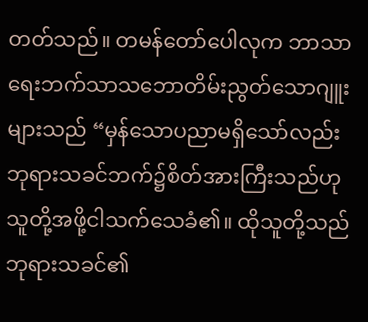တတ်သည်။ တမန်တော်ပေါလုက ဘာသာရေးဘက်သာသဘောတိမ်းညွတ်သောဂျူးများသည် “မှန်သောပညာမရှိသော်လည်း ဘုရားသခင်ဘက်၌စိတ်အားကြီးသည်ဟု သူတို့အဖို့ငါသက်သေခံ၏။ ထိုသူတို့သည် ဘုရားသခင်၏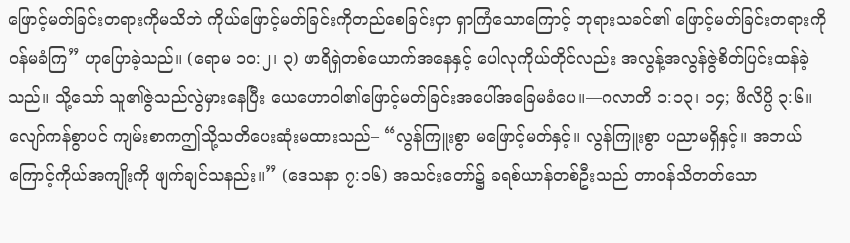ဖြောင့်မတ်ခြင်းတရားကိုမသိဘဲ ကိုယ်ဖြောင့်မတ်ခြင်းကိုတည်စေခြင်းငှာ ရှာကြံသောကြောင့် ဘုရားသခင်၏ ဖြောင့်မတ်ခြင်းတရားကိုဝန်မခံကြ” ဟုပြောခဲ့သည်။ (ရောမ ၁၀:၂၊ ၃) ဖာရိရှဲတစ်ယောက်အနေနှင့် ပေါလုကိုယ်တိုင်လည်း အလွန့်အလွန်ဇွဲစိတ်ပြင်းထန်ခဲ့သည်။ သို့သော် သူ၏ဇွဲသည်လွဲမှားနေပြီး ယေဟောဝါ၏ဖြောင့်မတ်ခြင်းအပေါ်အခြေမခံပေ။—ဂလာတိ ၁:၁၃၊ ၁၄; ဖိလိပ္ပိ ၃:၆။
လျော်ကန်စွာပင် ကျမ်းစာကဤသို့သတိပေးဆုံးမထားသည်– “လွန်ကြူးစွာ မဖြောင့်မတ်နှင့်။ လွန်ကြူးစွာ ပညာမရှိနှင့်။ အဘယ်ကြောင့်ကိုယ်အကျိုးကို ဖျက်ချင်သနည်း။” (ဒေသနာ ၇:၁၆) အသင်းတော်၌ ခရစ်ယာန်တစ်ဦးသည် တာဝန်သိတတ်သော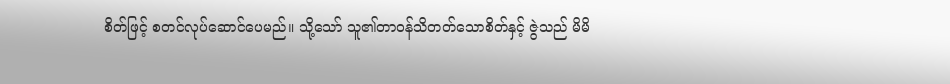စိတ်ဖြင့် စတင်လုပ်ဆောင်ပေမည်။ သို့သော် သူ၏တာဝန်သိတတ်သောစိတ်နှင့် ဇွဲသည် မိမိ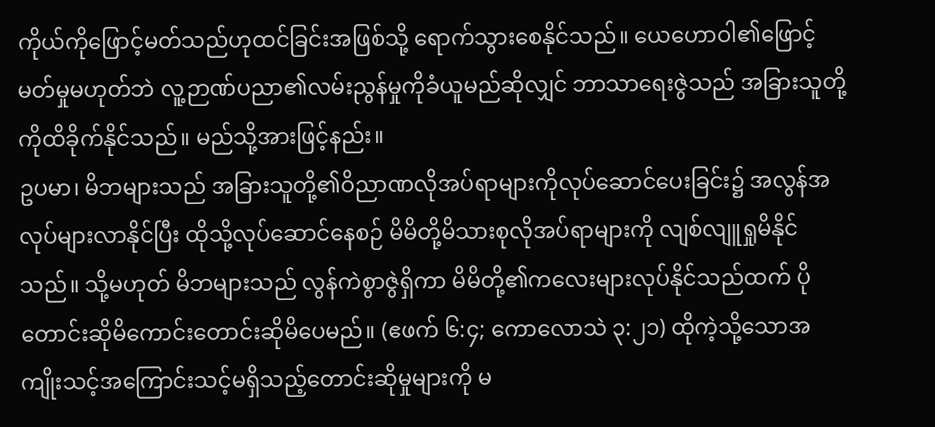ကိုယ်ကိုဖြောင့်မတ်သည်ဟုထင်ခြင်းအဖြစ်သို့ ရောက်သွားစေနိုင်သည်။ ယေဟောဝါ၏ဖြောင့်မတ်မှုမဟုတ်ဘဲ လူ့ဉာဏ်ပညာ၏လမ်းညွန်မှုကိုခံယူမည်ဆိုလျှင် ဘာသာရေးဇွဲသည် အခြားသူတို့ကိုထိခိုက်နိုင်သည်။ မည်သို့အားဖြင့်နည်း။
ဥပမာ၊ မိဘများသည် အခြားသူတို့၏ဝိညာဏလိုအပ်ရာများကိုလုပ်ဆောင်ပေးခြင်း၌ အလွန်အလုပ်များလာနိုင်ပြီး ထိုသို့လုပ်ဆောင်နေစဉ် မိမိတို့မိသားစုလိုအပ်ရာများကို လျစ်လျူရှုမိနိုင်သည်။ သို့မဟုတ် မိဘများသည် လွန်ကဲစွာဇွဲရှိကာ မိမိတို့၏ကလေးများလုပ်နိုင်သည်ထက် ပိုတောင်းဆိုမိကောင်းတောင်းဆိုမိပေမည်။ (ဧဖက် ၆:၄; ကောလောသဲ ၃:၂၁) ထိုကဲ့သို့သောအကျိုးသင့်အကြောင်းသင့်မရှိသည့်တောင်းဆိုမှုများကို မ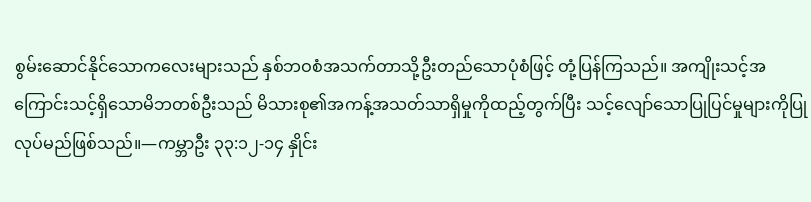စွမ်းဆောင်နိုင်သောကလေးများသည် နှစ်ဘဝစံအသက်တာသို့ဦးတည်သောပုံစံဖြင့် တုံ့ပြန်ကြသည်။ အကျိုးသင့်အကြောင်းသင့်ရှိသောမိဘတစ်ဦးသည် မိသားစု၏အကန့်အသတ်သာရှိမှုကိုထည့်တွက်ပြီး သင့်လျော်သောပြုပြင်မှုများကိုပြုလုပ်မည်ဖြစ်သည်။—ကမ္ဘာဦး ၃၃:၁၂-၁၄ နှိုင်း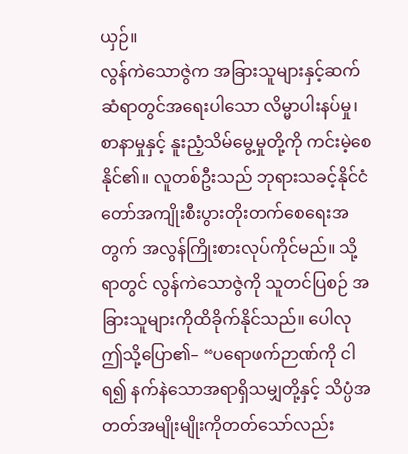ယှဉ်။
လွန်ကဲသောဇွဲက အခြားသူများနှင့်ဆက်ဆံရာတွင်အရေးပါသော လိမ္မာပါးနပ်မှု၊ စာနာမှုနှင့် နူးညံ့သိမ်မွေ့မှုတို့ကို ကင်းမဲ့စေနိုင်၏။ လူတစ်ဦးသည် ဘုရားသခင့်နိုင်ငံတော်အကျိုးစီးပွားတိုးတက်စေရေးအတွက် အလွန်ကြိုးစားလုပ်ကိုင်မည်။ သို့ရာတွင် လွန်ကဲသောဇွဲကို သူတင်ပြစဉ် အခြားသူများကိုထိခိုက်နိုင်သည်။ ပေါလု ဤသို့ပြော၏– “ပရောဖက်ဉာဏ်ကို ငါရ၍ နက်နဲသောအရာရှိသမျှတို့နှင့် သိပ္ပံအတတ်အမျိုးမျိုးကိုတတ်သော်လည်း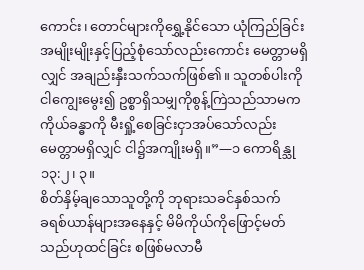ကောင်း၊ တောင်များကိုရွှေ့နိုင်သော ယုံကြည်ခြင်းအမျိုးမျိုးနှင့်ပြည့်စုံသော်လည်းကောင်း မေတ္တာမရှိလျှင် အချည်းနှီးသက်သက်ဖြစ်၏။ သူတစ်ပါးကို ငါကျွေးမွေး၍ ဥစ္စာရှိသမျှကိုစွန့်ကြဲသည်သာမက ကိုယ်ခန္ဓာကို မီးရှို့စေခြင်းငှာအပ်သော်လည်း မေတ္တာမရှိလျှင် ငါ၌အကျိုးမရှိ။”—၁ ကောရိန္သု ၁၃:၂၊ ၃။
စိတ်နှိမ့်ချသောသူတို့ကို ဘုရားသခင်နှစ်သက်
ခရစ်ယာန်များအနေနှင့် မိမိကိုယ်ကိုဖြောင့်မတ်သည်ဟုထင်ခြင်း စဖြစ်မလာမီ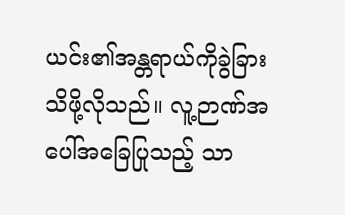ယင်း၏အန္တရာယ်ကိုခွဲခြားသိဖို့လိုသည်။ လူ့ဉာဏ်အပေါ်အခြေပြုသည့် သာ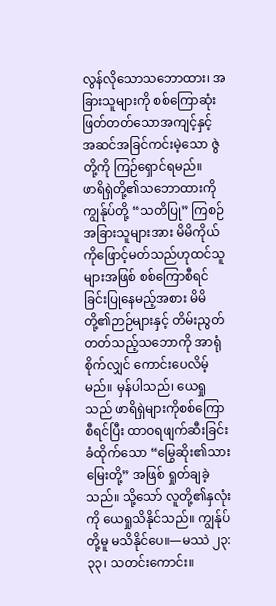လွန်လိုသောသဘောထား၊ အခြားသူများကို စစ်ကြောဆုံးဖြတ်တတ်သောအကျင့်နှင့် အဆင်အခြင်ကင်းမဲ့သော ဇွဲတို့ကို ကြဉ်ရှောင်ရမည်။
ဖာရိရှဲတို့၏သဘောထားကို ကျွန်ုပ်တို့ “သတိပြု” ကြစဉ် အခြားသူများအား မိမိကိုယ်ကိုဖြောင့်မတ်သည်ဟုထင်သူများအဖြစ် စစ်ကြောစီရင်ခြင်းပြုနေမည့်အစား မိမိတို့၏ဉာဉ်များနှင့် တိမ်းညွတ်တတ်သည့်သဘောကို အာရုံစိုက်လျှင် ကောင်းပေလိမ့်မည်။ မှန်ပါသည်၊ ယေရှုသည် ဖာရိရှဲများကိုစစ်ကြောစီရင်ပြီး ထာဝရဖျက်ဆီးခြင်းခံထိုက်သော “မြွေဆိုး၏သားမြေးတို့” အဖြစ် ရှုတ်ချခဲ့သည်။ သို့သော် လူတို့၏နှလုံးကို ယေရှုသိနိုင်သည်။ ကျွန်ုပ်တို့မူ မသိနိုင်ပေ။—မဿဲ ၂၃:၃၃၊ သတင်းကောင်း။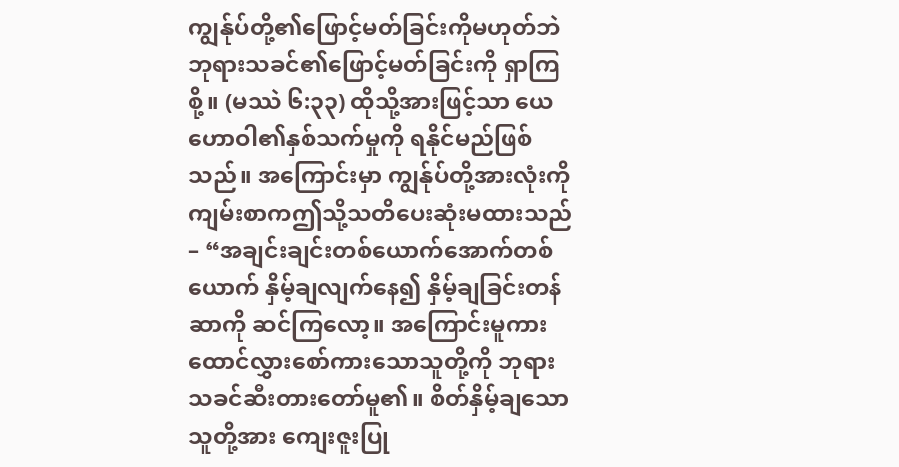ကျွန်ုပ်တို့၏ဖြောင့်မတ်ခြင်းကိုမဟုတ်ဘဲ ဘုရားသခင်၏ဖြောင့်မတ်ခြင်းကို ရှာကြစို့။ (မဿဲ ၆:၃၃) ထိုသို့အားဖြင့်သာ ယေဟောဝါ၏နှစ်သက်မှုကို ရနိုင်မည်ဖြစ်သည်။ အကြောင်းမှာ ကျွန်ုပ်တို့အားလုံးကို ကျမ်းစာကဤသို့သတိပေးဆုံးမထားသည်– “အချင်းချင်းတစ်ယောက်အောက်တစ်ယောက် နှိမ့်ချလျက်နေ၍ နှိမ့်ချခြင်းတန်ဆာကို ဆင်ကြလော့။ အကြောင်းမူကား ထောင်လွှားစော်ကားသောသူတို့ကို ဘုရားသခင်ဆီးတားတော်မူ၏။ စိတ်နှိမ့်ချသောသူတို့အား ကျေးဇူးပြု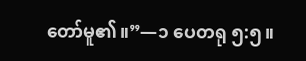တော်မူ၏။”—၁ ပေတရု ၅:၅။